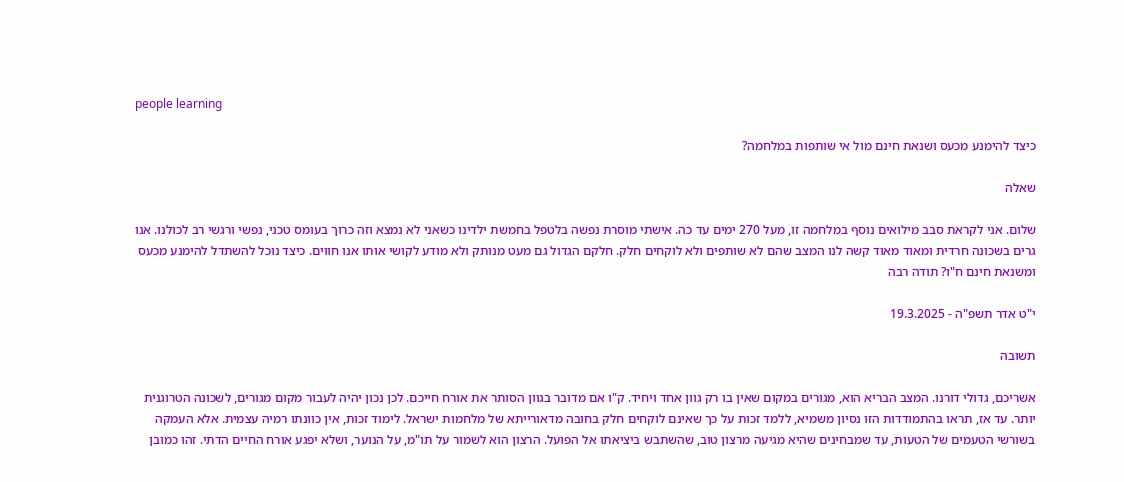people learning

כיצד להימנע מכעס ושנאת חינם מול אי שותפות במלחמה?

שאלה

שלום. אני לקראת סבב מילואים נוסף במלחמה זו, מעל 270 ימים עד כה. אישתי מוסרת נפשה בלטפל בחמשת ילדינו כשאני לא נמצא וזה כרוך בעומס טכני, נפשי ורגשי רב לכולנו. אנו גרים בשכונה חרדית ומאוד מאוד קשה לנו המצב שהם לא שותפים ולא לוקחים חלק. חלקם הגדול גם מעט מנותק ולא מודע לקושי אותו אנו חווים. כיצד נוכל להשתדל להימנע מכעס ומשנאת חינם ח"ו? תודה רבה

י"ט אדר תשפ"ה - 19.3.2025

תשובה

אשריכם, גדולי דורנו. המצב הבריא הוא, מגורים במקום שאין בו רק גוון אחד ויחיד. ק"ו אם מדובר בגוון הסותר את אורח חייכם. לכן נכון יהיה לעבור מקום מגורים, לשכונה הטרוגנית יותר. עד אז, תראו בהתמודדות הזו נסיון משמיא, ללמד זכות על כך שאינם לוקחים חלק בחובה מדאורייתא של מלחמות ישראל. לימוד זכות, אין כוונתו רמיה עצמית. אלא העמקה בשורשי הטעמים של הטעות, עד שמבחינים שהיא מגיעה מרצון טוב, שהשתבש ביציאתו אל הפועל. הרצון הוא לשמור על תו"מ, על הנוער, ושלא יפגע אורח החיים הדתי. זהו כמובן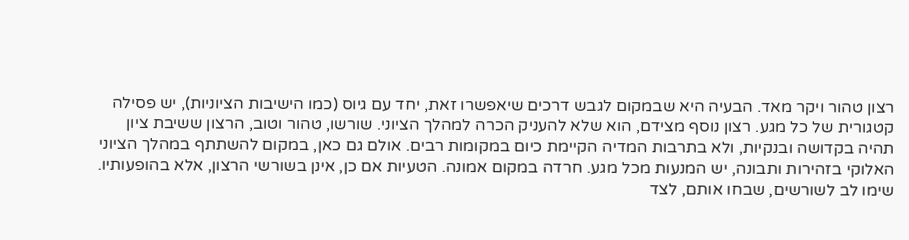רצון טהור ויקר מאד. הבעיה היא שבמקום לגבש דרכים שיאפשרו זאת, יחד עם גיוס (כמו הישיבות הציוניות), יש פסילה קטגורית של כל מגע. רצון נוסף מצידם, הוא שלא להעניק הכרה למהלך הציוני. שורשו, טהור וטוב, הרצון ששיבת ציון תהיה בקדושה ובנקיות, ולא בתרבות המדיה הקיימת כיום במקומות רבים. אולם גם כאן, במקום להשתתף במהלך הציוני האלוקי בזהירות ותבונה, יש המנעות מכל מגע. חרדה במקום אמונה. הטעיות אם כן, אינן בשורשי הרצון, אלא בהופעותיו. שימו לב לשורשים, שבחו אותם, לצד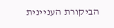הביקורת העניינית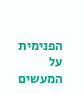הפנימית על המעשים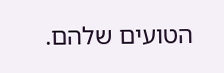הטועים שלהם.